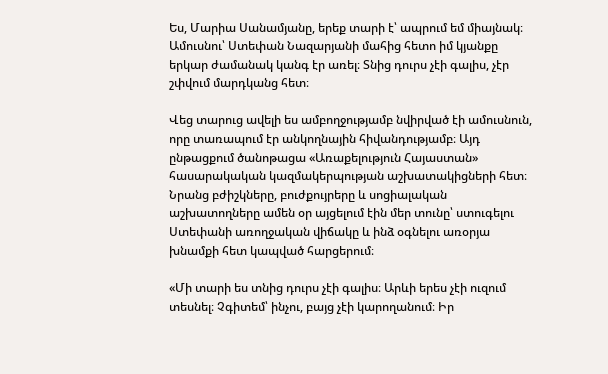Ես, Մարիա Սանամյանը, երեք տարի է՝ ապրում եմ միայնակ։ Ամուսնու՝ Ստեփան Նազարյանի մահից հետո իմ կյանքը երկար ժամանակ կանգ էր առել։ Տնից դուրս չէի գալիս, չէր շփվում մարդկանց հետ։

Վեց տարուց ավելի ես ամբողջությամբ նվիրված էի ամուսնուն, որը տառապում էր անկողնային հիվանդությամբ։ Այդ ընթացքում ծանոթացա «Առաքելություն Հայաստան» հասարակական կազմակերպության աշխատակիցների հետ։ Նրանց բժիշկները, բուժքույրերը և սոցիալական աշխատողները ամեն օր այցելում էին մեր տունը՝ ստուգելու Ստեփանի առողջական վիճակը և ինձ օգնելու առօրյա խնամքի հետ կապված հարցերում։

«Մի տարի ես տնից դուրս չէի գալիս։ Արևի երես չէի ուզում տեսնել։ Չգիտեմ՝ ինչու, բայց չէի կարողանում։ Իր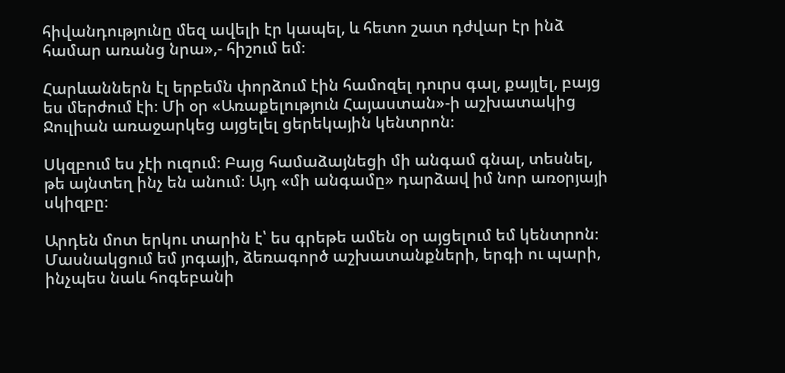հիվանդությունը մեզ ավելի էր կապել, և հետո շատ դժվար էր ինձ համար առանց նրա»,- հիշում եմ։

Հարևաններն էլ երբեմն փորձում էին համոզել դուրս գալ, քայլել, բայց ես մերժում էի։ Մի օր «Առաքելություն Հայաստան»-ի աշխատակից Ջուլիան առաջարկեց այցելել ցերեկային կենտրոն։

Սկզբում ես չէի ուզում։ Բայց համաձայնեցի մի անգամ գնալ, տեսնել, թե այնտեղ ինչ են անում։ Այդ «մի անգամը» դարձավ իմ նոր առօրյայի սկիզբը։

Արդեն մոտ երկու տարին է՝ ես գրեթե ամեն օր այցելում եմ կենտրոն։ Մասնակցում եմ յոգայի, ձեռագործ աշխատանքների, երգի ու պարի, ինչպես նաև հոգեբանի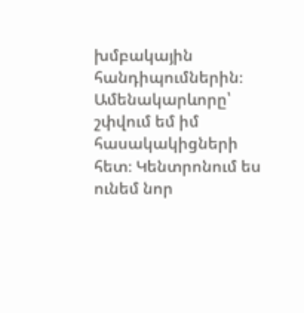խմբակային հանդիպումներին։ Ամենակարևորը՝ շփվում եմ իմ հասակակիցների հետ։ Կենտրոնում ես ունեմ նոր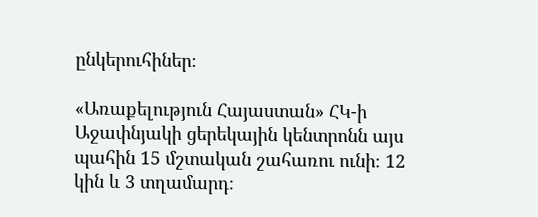ընկերուհիներ։

«Առաքելություն Հայաստան» ՀԿ-ի Աջափնյակի ցերեկային կենտրոնն այս պահին 15 մշտական շահառու ունի։ 12 կին և 3 տղամարդ։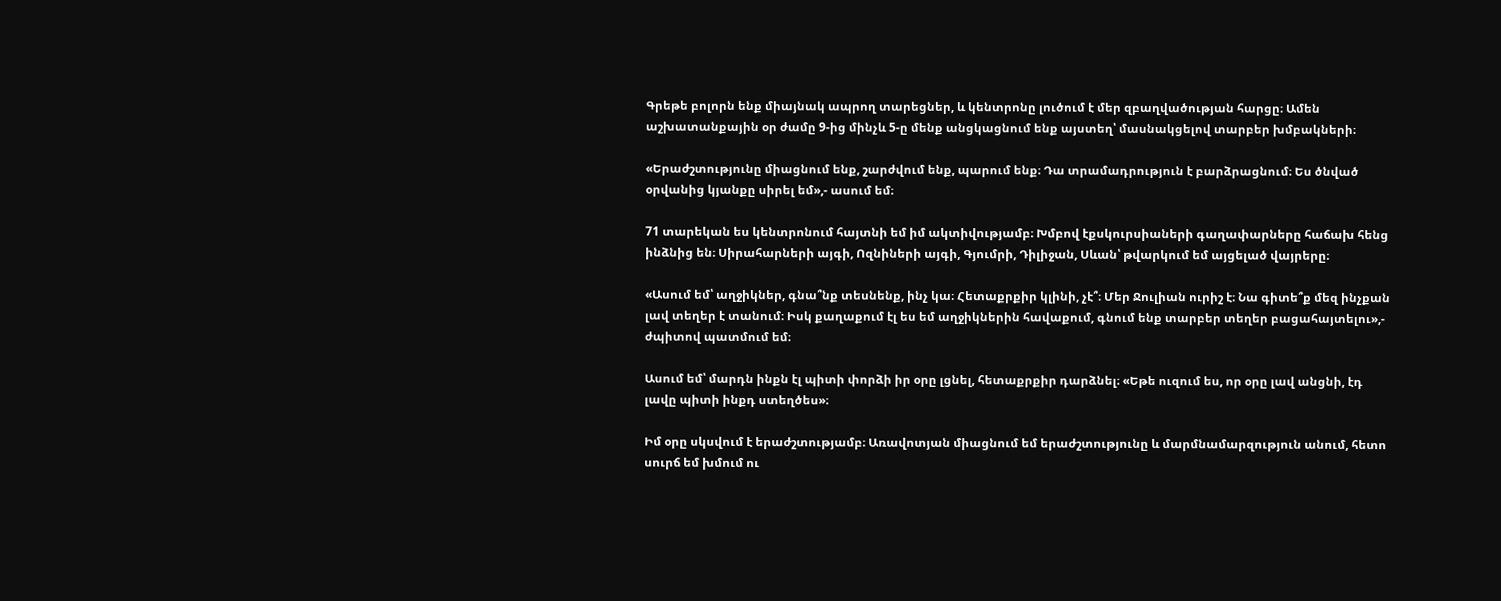Գրեթե բոլորն ենք միայնակ ապրող տարեցներ, և կենտրոնը լուծում է մեր զբաղվածության հարցը։ Ամեն աշխատանքային օր ժամը 9-ից մինչև 5-ը մենք անցկացնում ենք այստեղ՝ մասնակցելով տարբեր խմբակների։

«Երաժշտությունը միացնում ենք, շարժվում ենք, պարում ենք։ Դա տրամադրություն է բարձրացնում։ Ես ծնված օրվանից կյանքը սիրել եմ»,- ասում եմ։

71 տարեկան ես կենտրոնում հայտնի եմ իմ ակտիվությամբ։ Խմբով էքսկուրսիաների գաղափարները հաճախ հենց ինձնից են։ Սիրահարների այգի, Ոզնիների այգի, Գյումրի, Դիլիջան, Սևան՝ թվարկում եմ այցելած վայրերը։

«Ասում եմ՝ աղջիկներ, գնա՞նք տեսնենք, ինչ կա։ Հետաքրքիր կլինի, չէ՞։ Մեր Ջուլիան ուրիշ է։ Նա գիտե՞ք մեզ ինչքան լավ տեղեր է տանում։ Իսկ քաղաքում էլ ես եմ աղջիկներին հավաքում, գնում ենք տարբեր տեղեր բացահայտելու»,- ժպիտով պատմում եմ։

Ասում եմ՝ մարդն ինքն էլ պիտի փորձի իր օրը լցնել, հետաքրքիր դարձնել։ «Եթե ուզում ես, որ օրը լավ անցնի, էդ լավը պիտի ինքդ ստեղծես»։

Իմ օրը սկսվում է երաժշտությամբ։ Առավոտյան միացնում եմ երաժշտությունը և մարմնամարզություն անում, հետո սուրճ եմ խմում ու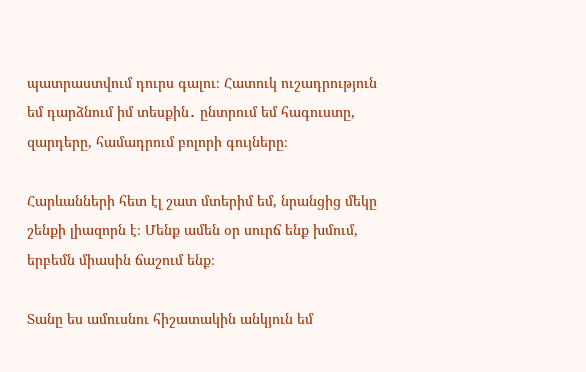պատրաստվում դուրս գալու։ Հատուկ ուշադրություն եմ դարձնում իմ տեսքին․ ընտրում եմ հագուստը, զարդերը, համադրում բոլորի գույները։

Հարևանների հետ էլ շատ մտերիմ եմ, նրանցից մեկը շենքի լիազորն է։ Մենք ամեն օր սուրճ ենք խմում, երբեմն միասին ճաշում ենք։

Տանը ես ամուսնու հիշատակին անկյուն եմ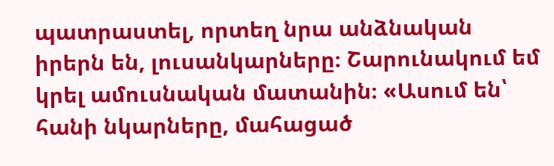պատրաստել, որտեղ նրա անձնական իրերն են, լուսանկարները։ Շարունակում եմ կրել ամուսնական մատանին։ «Ասում են՝ հանի նկարները, մահացած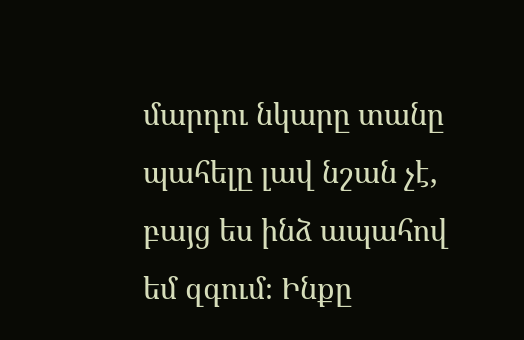մարդու նկարը տանը պահելը լավ նշան չէ, բայց ես ինձ ապահով եմ զգում։ Ինքը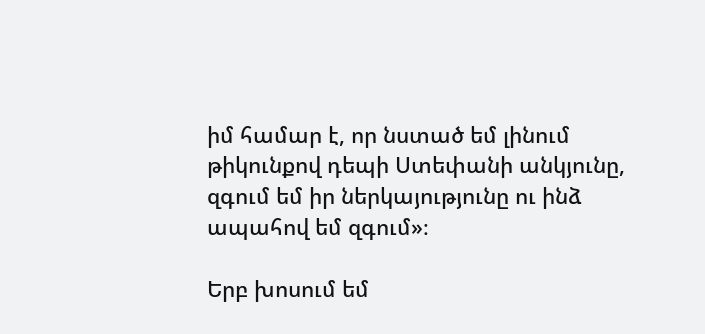իմ համար է, որ նստած եմ լինում թիկունքով դեպի Ստեփանի անկյունը, զգում եմ իր ներկայությունը ու ինձ ապահով եմ զգում»։

Երբ խոսում եմ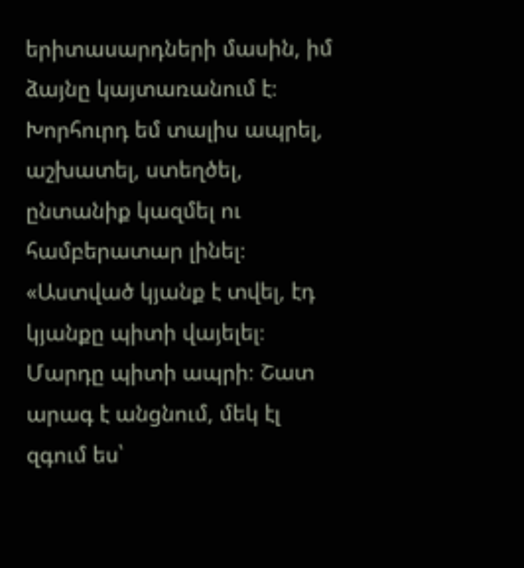երիտասարդների մասին, իմ ձայնը կայտառանում է։ Խորհուրդ եմ տալիս ապրել, աշխատել, ստեղծել, ընտանիք կազմել ու համբերատար լինել։ «Աստված կյանք է տվել, էդ կյանքը պիտի վայելել։ Մարդը պիտի ապրի։ Շատ արագ է անցնում, մեկ էլ զգում ես՝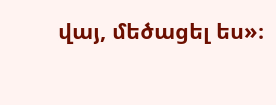վայ, մեծացել ես»։